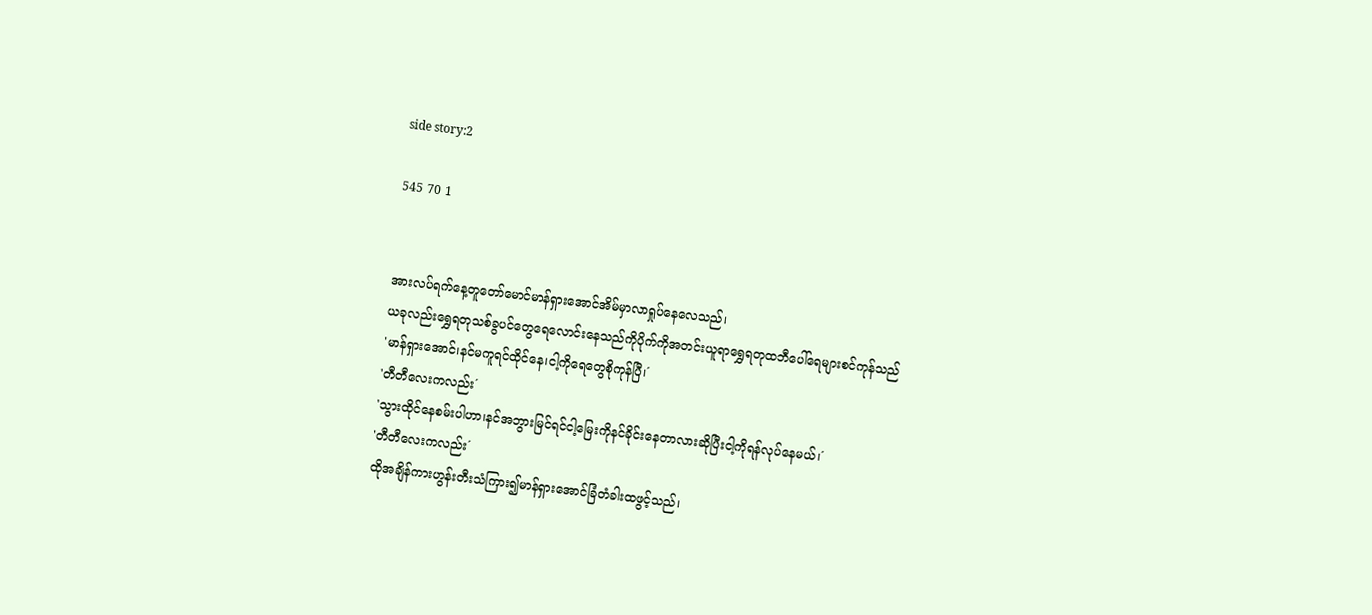side story:2

545 70 1


အားလပ်ရက်နေ့တူတော်မောင်မာန်ရှားအောင်အိမ်မှာလာရှုပ်နေလေသည်၊
ယခုလည်းရွှေရတုသစ်ခွပင်တွေရေလောင်းနေသည်ကိုပိုက်ကိုအတင်းယူရာရွှေရတုထဘီပေါ်ရေများစင်ကုန်သည်
'မာန်ရှားအောင်၊နင်မကူရင်ထိုင်နေ၊ငါ့ကိုရေတွေစိုကုန်ပြီ၊´
'တီတီလေးကလည်း´
'သွားထိုင်နေစမ်းပါဟာ၊နင်အဘွားမြင်ရင်ငါ့မြေးကိုနင်ခိုင်းနေတာလားဆိုပြီးငါ့ကိုရန်လုပ်နေမယ်၊´
'တီတီလေးကလည်း´
ထိုအချိန်ကားဟွန်းတီးသံကြား၍မာန်ရှားအောင်ခြံတံခါးထဖွင့်သည်၊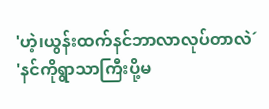'ဟဲ့၊ယွန်းထက်နင်ဘာလာလုပ်တာလဲ´
'နင်ကိုရွာသာကြီးပို့မ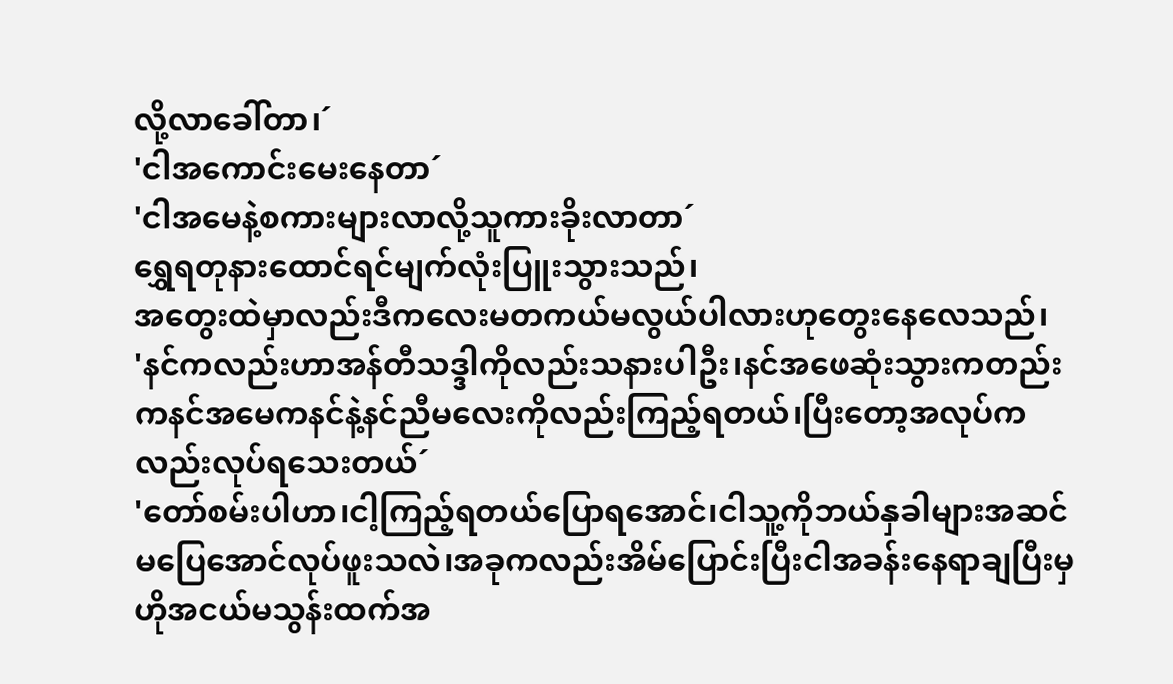လို့လာခေါ်တာ၊´
'ငါအကောင်းမေးနေတာ´
'ငါအမေနဲ့စကားများလာလို့သူကားခိုးလာတာ´
ရွှေရတုနားထောင်ရင်မျက်လုံးပြူးသွားသည်၊
အတွေးထဲမှာလည်းဒီကလေးမတကယ်မလွယ်ပါလားဟုတွေးနေလေသည်၊
'နင်ကလည်းဟာအန်တီသဒ္ဒါကိုလည်းသနားပါဦး၊နင်အဖေဆုံးသွားကတည်းကနင်အမေကနင်နဲ့နင်ညီမလေးကိုလည်းကြည့်ရတယ်၊ပြီးတော့အလုပ်ကလည်းလုပ်ရသေးတယ်´
'တော်စမ်းပါဟာ၊ငါ့ကြည့်ရတယ်ပြောရအောင်၊ငါသူ့ကိုဘယ်နှခါများအဆင်မပြေအောင်လုပ်ဖူးသလဲ၊အခုကလည်းအိမ်ပြောင်းပြီးငါအခန်းနေရာချပြီးမှဟိုအငယ်မသွန်းထက်အ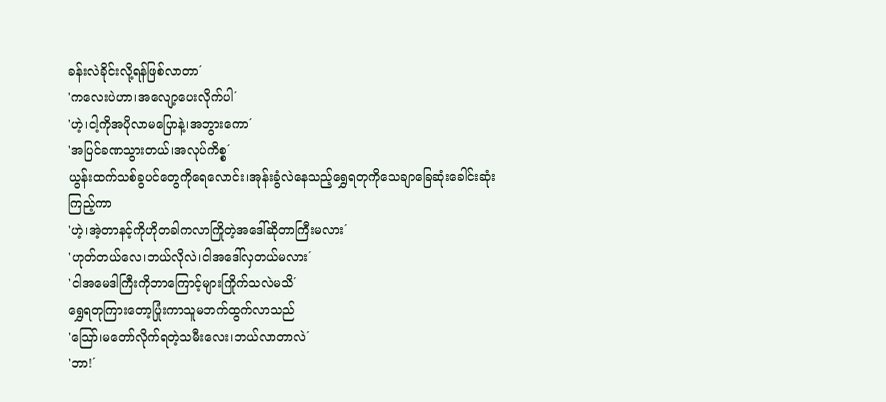ခန်းလဲခိုင်းလို့ရန်ဖြစ်လာတာ´
'ကလေးပဲဟာ၊အလျော့ပေးလိုက်ပါ´
'ဟဲ့၊ငါ့ကိုအပိုလာမပြောနဲ့၊အဘွားကော´
'အပြင်ခဏသွားတယ်၊အလုပ်ကိစ္စ´
ယွန်းထက်သစ်ခွပင်တွေကိုရေလောင်း၊အုန်းခွံလဲနေသည့်ရွှေရတုကိုသေချာခြေဆုံးခေါင်းဆုံးကြည့်ကာ
'ဟဲ့၊အဲ့တာနင့်ကိုဟိုတခါကလာကြိုတဲ့အဒေါ်ဆိုတာကြီးမလား´
'ဟုတ်တယ်လေ၊ဘယ်လိုလဲ၊ငါအဒေါ်လှတယ်မလား´
'ငါအမေဒါကြီးကိုဘာကြောင့်များကြိုက်သလဲမသိ´
ရွှေရတုကြားတော့ပြုံးကာသူမဘက်ထွက်လာသည်
'သြော်၊မတော်လိုက်ရတဲ့သမီးလေး၊ဘယ်လာတာလဲ´
'ဘာ!´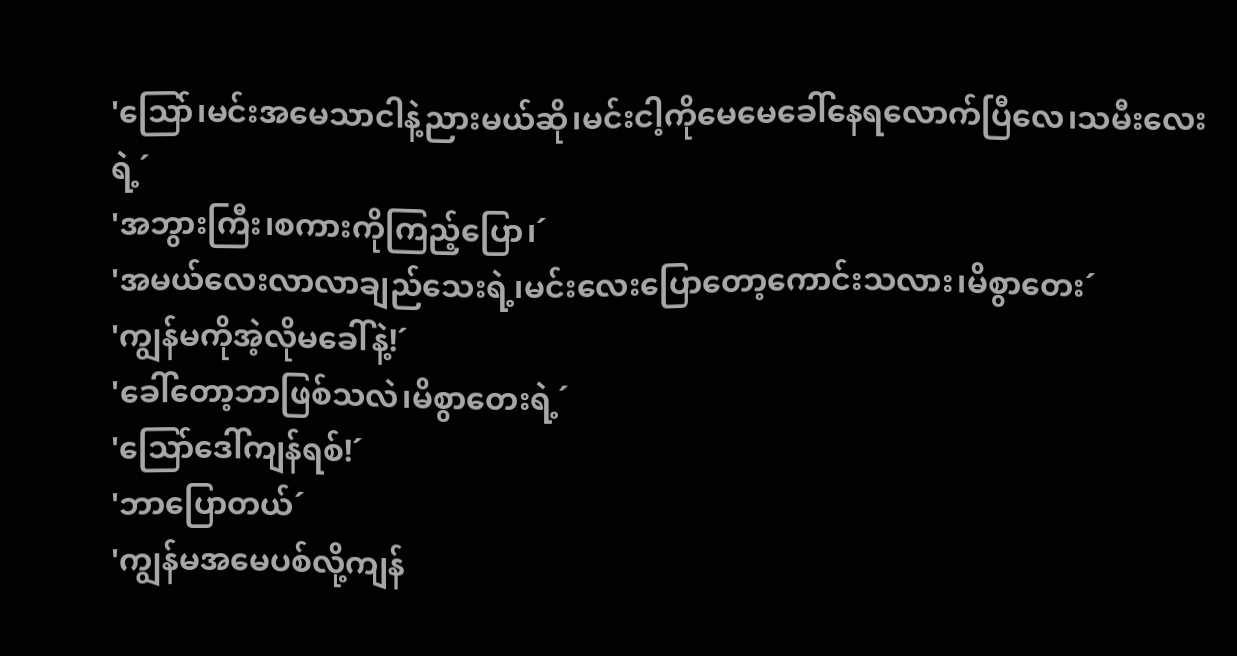'သြော်၊မင်းအမေသာငါနဲ့ညားမယ်ဆို၊မင်းငါ့ကိုမေမေခေါ်နေရလောက်ပြီလေ၊သမီးလေးရဲ့´
'အဘွားကြီး၊စကားကိုကြည့်ပြော၊´
'အမယ်လေးလာလာချည်သေးရဲ့၊မင်းလေးပြောတော့ကောင်းသလား၊မိစွာတေး´
'ကျွန်မကိုအဲ့လိုမခေါ်နဲ့!´
'ခေါ်တော့ဘာဖြစ်သလဲ၊မိစွာတေးရဲ့´
'သြော်ဒေါ်ကျန်ရစ်!´
'ဘာပြောတယ်´
'ကျွန်မအမေပစ်လို့ကျန်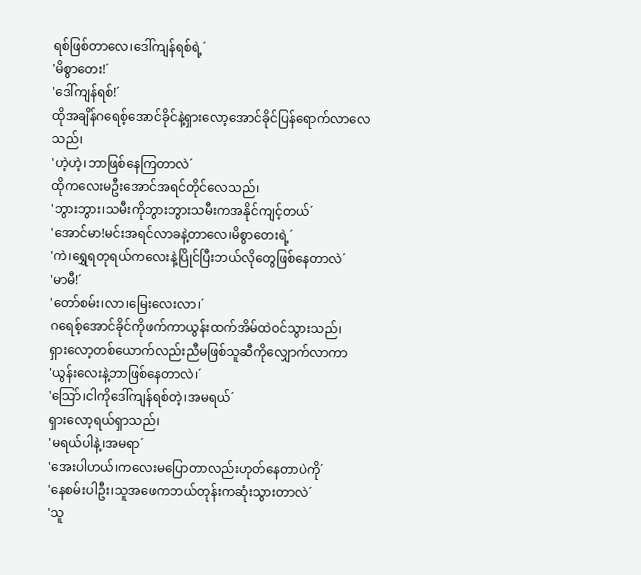ရစ်ဖြစ်တာလေ၊ဒေါ်ကျန်ရစ်ရဲ့´
'မိစွာတေး!´
'ဒေါ်ကျန်ရစ်!´
ထိုအချိန်ဂရေစ့်အောင်ခိုင်နဲ့ရှားလော့အောင်ခိုင်ပြန်ရောက်လာလေသည်၊
'ဟဲ့ဟဲ့၊ဘာဖြစ်နေကြတာလဲ´
ထိုကလေးမဦးအောင်အရင်တိုင်လေသည်၊
'ဘွားဘွား၊သမီးကိုဘွားဘွားသမီးကအနိုင်ကျင့်တယ်´
'အောင်မာ!မင်းအရင်လာခနဲ့တာလေ၊မိစွာတေးရဲ့´
'ကဲ၊ရွှေရတုရယ်ကလေးနဲ့ပြိုင်ပြီးဘယ်လိုတွေဖြစ်နေတာလဲ´
'မာမီ!´
'တော်စမ်း၊လာ၊မြေးလေးလာ၊´
ဂရေစ့်အောင်ခိုင်ကိုဖက်ကာယွန်းထက်အိမ်ထဲဝင်သွားသည်၊
ရှားလော့တစ်ယောက်လည်းညီမဖြစ်သူဆီကိုလျှောက်လာကာ
'ယွန်းလေးနဲ့ဘာဖြစ်နေတာလဲ၊´
'သြော်၊ငါကိုဒေါ်ကျန်ရစ်တဲ့၊အမရယ်´
ရှားလော့ရယ်ရှာသည်၊
'မရယ်ပါနဲ့၊အမရာ´
'အေးပါဟယ်၊ကလေးမပြောတာလည်းဟုတ်နေတာပဲကို´
'နေစမ်းပါဦး၊သူအဖေကဘယ်တုန်းကဆုံးသွားတာလဲ´
'သူ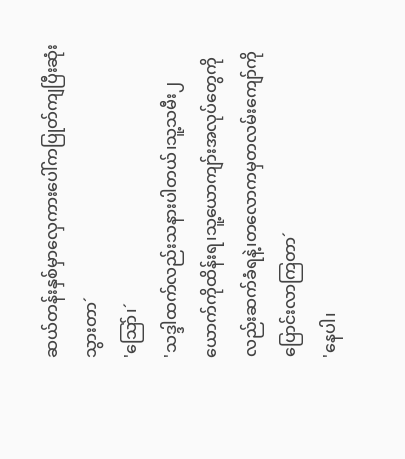ဆယ်တန်းနှစ်မှာလှေကားပေါ်ကပြုတ်ကျပြီးဆုံးသွားတာ´
'သြော်၊´
'သဒ္ဒါထက်လည်းသနားပါတယ်၊သူ့သမီး၂ယောက်ကိုထိန်းရ၊သူ့ယောကျာ်းအလုပ်တွေကိုလည်းဆက်ခံရနဲ့၊တလောကမှတလမ်းကျော်ကိုပြောင်းလာကြတာ´
'နေပါ၊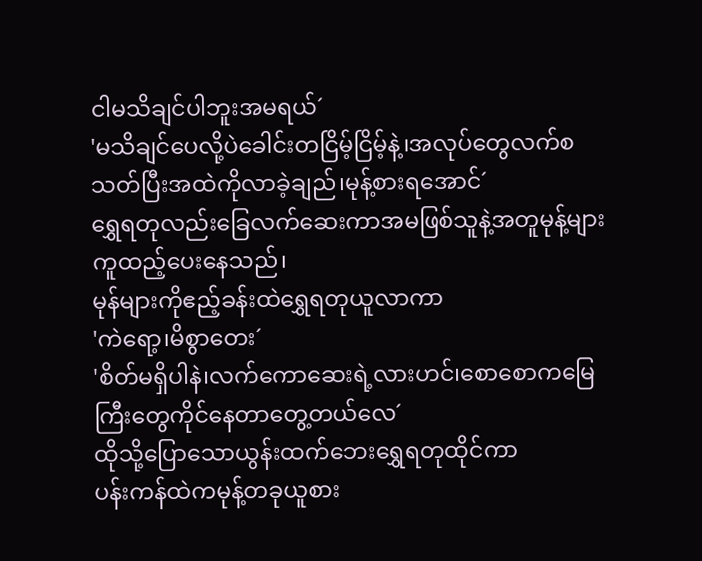ငါမသိချင်ပါဘူးအမရယ်´
'မသိချင်ပေလို့ပဲခေါင်းတငြိမ့်ငြိမ့်နဲ့၊အလုပ်တွေလက်စသတ်ပြီးအထဲကိုလာခဲ့ချည်၊မုန့်စားရအောင်´
ရွှေရတုလည်းခြေလက်ဆေးကာအမဖြစ်သူနဲ့အတူမုန့်များကူထည့်ပေးနေသည်၊
မုန်များကိုဧည့်ခန်းထဲရွှေရတုယူလာကာ
'ကဲရော့၊မိစွာတေး´
'စိတ်မရှိပါနဲ၊လက်ကောဆေးရဲ့လားဟင်၊စောစောကမြေကြီးတွေကိုင်နေတာတွေ့တယ်လေ´
ထိုသို့ပြောသောယွန်းထက်ဘေးရွှေရတုထိုင်ကာ
ပန်းကန်ထဲကမုန့်တခုယူစား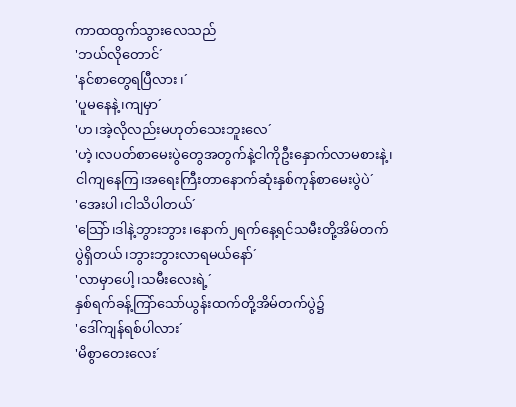ကာထထွက်သွားလေသည်
'ဘယ်လိုတောင်´
'နင်စာတွေရပြီလား၊´
'ပူမနေနဲ့၊ကျမှာ´
'ဟ၊အဲ့လိုလည်းမဟုတ်သေးဘူးလေ´
'ဟဲ့၊လပတ်စာမေးပွဲတွေအတွက်နဲ့ငါကိုဦးနှောက်လာမစားနဲ့၊ငါကျနေကြ၊အရေးကြီးတာနောက်ဆုံးနှစ်ကုန်စာမေးပွဲပဲ´
'အေးပါ၊ငါသိပါတယ်´
'သြော်၊ဒါနဲ့ဘွားဘွား၊နောက်၂ရက်နေ့ရင်သမီးတို့အိမ်တက်ပွဲရှိတယ်၊ဘွားဘွားလာရမယ်နော်´
'လာမှာပေါ့၊သမီးလေးရဲ့´
နှစ်ရက်ခန့်ကြာ်သော်ယွန်းထက်တို့အိမ်တက်ပွဲ၌
'ဒေါ်ကျန်ရစ်ပါလား´
'မိစွာတေးလေး´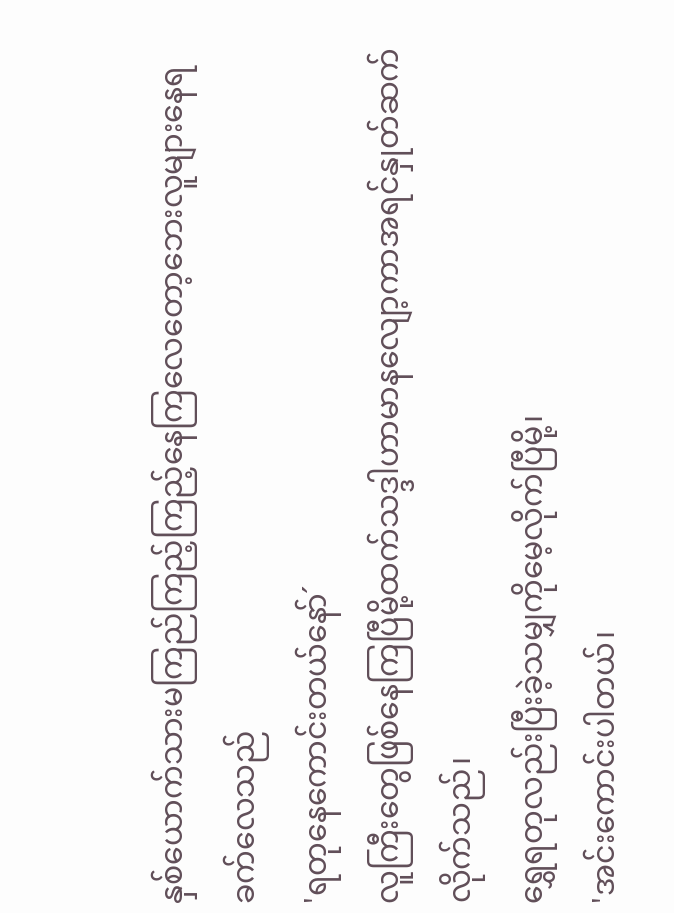နှစ်ယောက်သားမကြည်ကြည့်ကြည့်နေကြလေတော့ဘေးလူများနေရခက်လေသည်
'ရတုနေကောင်းတယ်နော်´
လူကြီးတွေဖြစ်နေကြပြီမို့ထက်သဒ္ဒါဟာမာနလျော့ကာအရင်နှုတ်ဆက်လိုက်သည်၊
ရွှေရတုလည်းပြီးခဲ့သမျှကိုမေ့လိုက်ပြီမို့၊
'အင်းကောင်းပါတယ်၊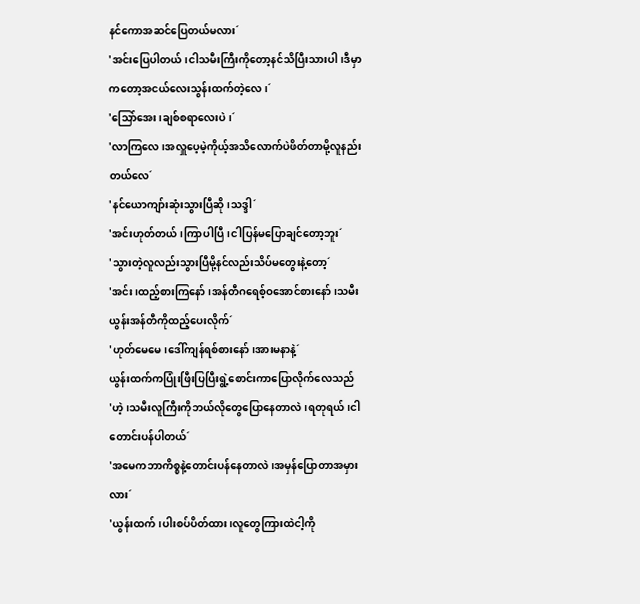နင်ကောအဆင်ပြေတယ်မလား´
'အင်းပြေပါတယ်၊ငါသမီးကြီးကိုတော့နင်သိပြီးသားပါ၊ဒီမှာကတော့အငယ်လေးသွန်းထက်တဲ့လေ၊´
'သြော်အေး၊ချစ်စရာလေးပဲ၊´
'လာကြလေ၊အလှူပေ့မဲ့ကိုယ့်အသိလောက်ပဲဖိတ်တာမို့လူနည်းတယ်လေ´
'နင်ယောကျာ်းဆုံးသွားပြီဆို၊သဒ္ဒါ´
'အင်းဟုတ်တယ်၊ကြာပါပြီ၊ငါပြန်မပြောချင်တော့ဘူး´
'သွားတဲ့လူလည်းသွားပြီမို့နင်လည်းသိပ်မတွေးနဲ့တော့´
'အင်း၊ထည့်စားကြနော်၊အန်တီဂရေစ့်ဝအောင်စားနော်၊သမီးယွန်းအန်တီကိုထည့်ပေးလိုက်´
'ဟုတ်မေမေ၊ဒေါ်ကျန်ရစ်စားနော်၊အားမနာနဲ့´
ယွန်းထက်ကပြုံးဖြီးပြပြီးရွဲ့စောင်းကာပြောလိုက်လေသည်
'ဟဲ့၊သမီးလူကြီးကိုဘယ်လိုတွေပြောနေတာလဲ၊ရတုရယ်၊ငါတောင်းပန်ပါတယ်´
'အမေကဘာကိစ္စနဲ့တောင်းပန်နေတာလဲ၊အမှန်ပြောတာအမှားလား´
'ယွန်းထက်၊ပါးစပ်ပိတ်ထား၊လူတွေကြားထဲငါ့ကို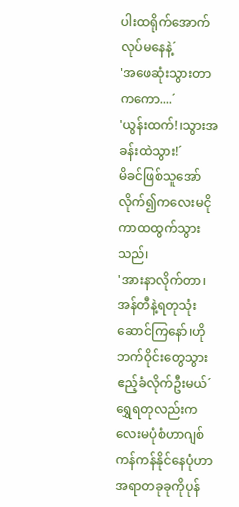ပါးထရိုက်အောက်လုပ်မနေနဲ့´
'အဖေဆုံးသွားတာကကော....´
'ယွန်းထက်!၊သွားအခန်းထဲသွား!´
မိခင်ဖြစ်သူအော်လိုက်၍ကလေးမငိုကာထထွက်သွားသည်၊
'အားနာလိုက်တာ၊အန်တီနဲ့ရတုသုံးဆောင်ကြနော်၊ဟိုဘက်ဝိုင်းတွေသွားဧည့်ခံလိုက်ဦးမယ်´
ရွှေရတုလည်းကလေးမပုံစံဟာဂျစ်ကန်ကန်နိုင်နေပုံဟာအရာတခုခုကိုပုန်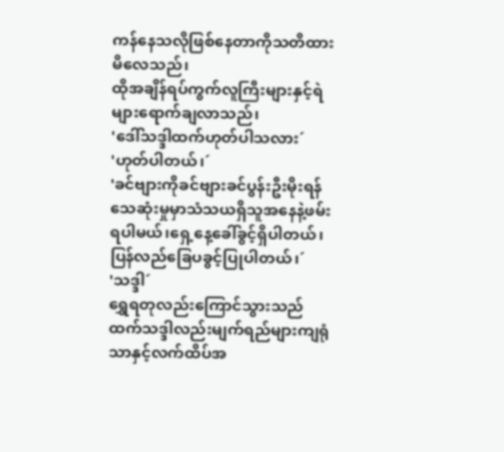ကန်နေသလိုဖြစ်နေတာကိုသတိထားမိလေသည်၊
ထိုအချိန်ရပ်ကွက်လူကြီးများနှင့်ရဲများရောက်ချလာသည်၊
'ဒေါ်သဒ္ဒါထက်ဟုတ်ပါသလား´
'ဟုတ်ပါတယ်၊´
'ခင်ဗျားကိုခင်ဗျားခင်ပွန်းဦးမိုးရန်သေဆုံးမှုမှာသံသယရှိသူအနေနဲ့ဖမ်းရပါမယ်၊ရှေ့နေ့ခေါ်ခွင့်ရှိပါတယ်၊ပြန်လည်ခြေပခွင့်ပြုပါတယ်၊´
'သဒ္ဒါ´
ရွှေရတုလည်းကြောင်သွားသည်
ထက်သဒ္ဒါလည်းမျက်ရည်များကျရုံသာနှင့်လက်ထိပ်အ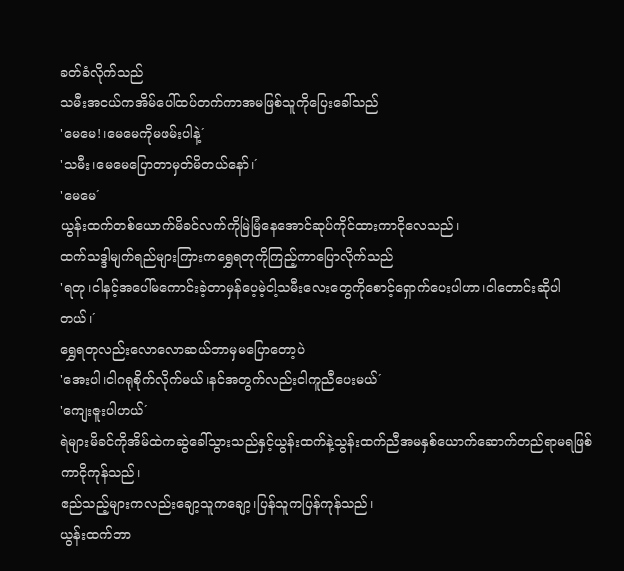ခတ်ခံလိုက်သည်
သမီးအငယ်ကအိမ်ပေါ်ထပ်တက်ကာအမဖြစ်သူကိုပြေးခေါ်သည်
'မေမေ!၊မေမေကိုမဖမ်းပါနဲ့´
'သမီး၊မေမေပြောတာမှတ်မိတယ်နော်၊´
'မေမေ´
ယွန်းထက်တစ်ယောက်မိခင်လက်ကိုမြဲမြံနေအောင်ဆုပ်ကိုင်ထားကာငိုလေသည်၊
ထက်သဒ္ဒါမျက်ရည်များကြားကရွှေရတုကိုကြည့်ကာပြောလိုက်သည်
'ရတု၊ငါနင့်အပေါ်မကောင်းခဲ့တာမှန်ပေ့မဲ့ငါ့သမီးလေးတွေကိုစောင့်ရှောက်ပေးပါဟာ၊ငါတောင်းဆိုပါတယ်၊´
ရွှေရတုလည်းလောလောဆယ်ဘာမှမပြောတော့ပဲ
'အေးပါ၊ငါဂရုစိုက်လိုက်မယ်၊နင်အတွက်လည်းငါကူညီပေးမယ်´
'ကျေးဇူးပါဟယ်´
ရဲများမိခင်ကိုအိမ်ထဲကဆွဲခေါ်သွားသည်နှင့်ယွန်းထက်နဲ့သွန်းထက်ညီအမနှစ်ယောက်ဆောက်တည်ရာမရဖြစ်ကာငိုကုန်သည်၊
ဧည်သည့်များကလည်းချော့သူကချော့၊ပြန်သူကပြန်ကုန်သည်၊
ယွန်းထက်ဘာ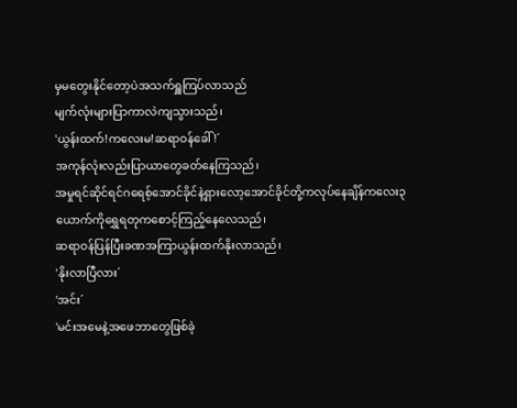မှမတွေးနိုင်တော့ပဲအသက်ရှူကြပ်လာသည်
မျက်လုံးများပြာကာလဲကျသွားသည်၊
'ယွန်းထက်!ကလေးမ!ဆရာဝန်ခေါ်!´
အကုန်လုံးလည်းပြာယာတွေခတ်နေကြသည်၊
အမှုရင်ဆိုင်ရင်ဂရေစ့်အောင်ခိုင်နဲ့ရှားလော့အောင်ခိုင်တို့ကလုပ်နေချိန်ကလေး၃ယောက်ကိုရွှေရတုကစောင့်ကြည့်နေလေသည်၊
ဆရာဝန်ပြန်ပြီးခဏအကြာယွန်းထက်နိုးလာသည်၊
'နိုးလာပြီလား´
'အင်း´
'မင်းအမေနဲ့အဖေဘာတွေဖြစ်ခဲ့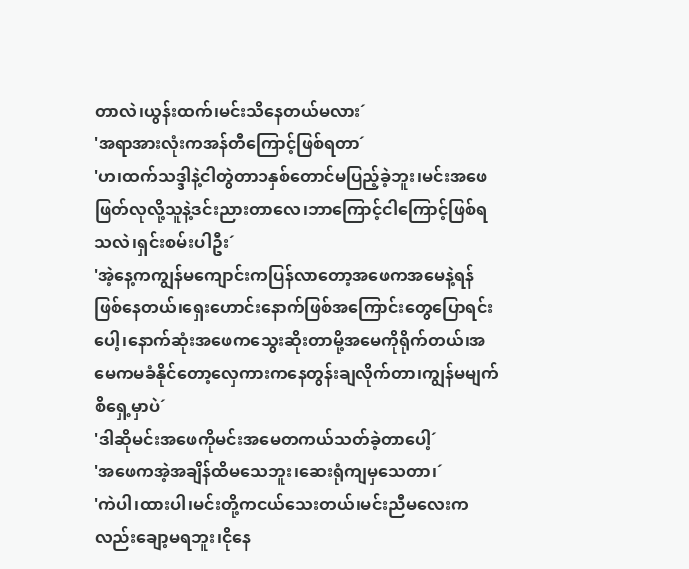တာလဲ၊ယွန်းထက်၊မင်းသိနေတယ်မလား´
'အရာအားလုံးကအန်တီကြောင့်ဖြစ်ရတာ´
'ဟ၊ထက်သဒ္ဒါနဲ့ငါတွဲတာ၁နှစ်တောင်မပြည့်ခဲ့ဘူး၊မင်းအဖေဖြတ်လုလို့သူနဲ့ဒင်းညားတာလေ၊ဘာကြောင့်ငါကြောင့်ဖြစ်ရသလဲ၊ရှင်းစမ်းပါဦး´
'အဲ့နေ့ကကျွန်မကျောင်းကပြန်လာတော့အဖေကအမေနဲ့ရန်ဖြစ်နေတယ်၊ရှေးဟောင်းနောက်ဖြစ်အကြောင်းတွေပြောရင်းပေါ့၊နောက်ဆုံးအဖေကသွေးဆိုးတာမို့အမေကိုရိုက်တယ်၊အမေကမခံနိုင်တော့လှေကားကနေတွန်းချလိုက်တာ၊ကျွန်မမျက်စိရှေ့မှာပဲ´
'ဒါဆိုမင်းအဖေကိုမင်းအမေတကယ်သတ်ခဲ့တာပေါ့´
'အဖေကအဲ့အချိန်ထိမသေဘူး၊ဆေးရုံကျမှသေတာ၊´
'ကဲပါ၊ထားပါ၊မင်းတို့ကငယ်သေးတယ်၊မင်းညီမလေးကလည်းချော့မရဘူး၊ငိုနေ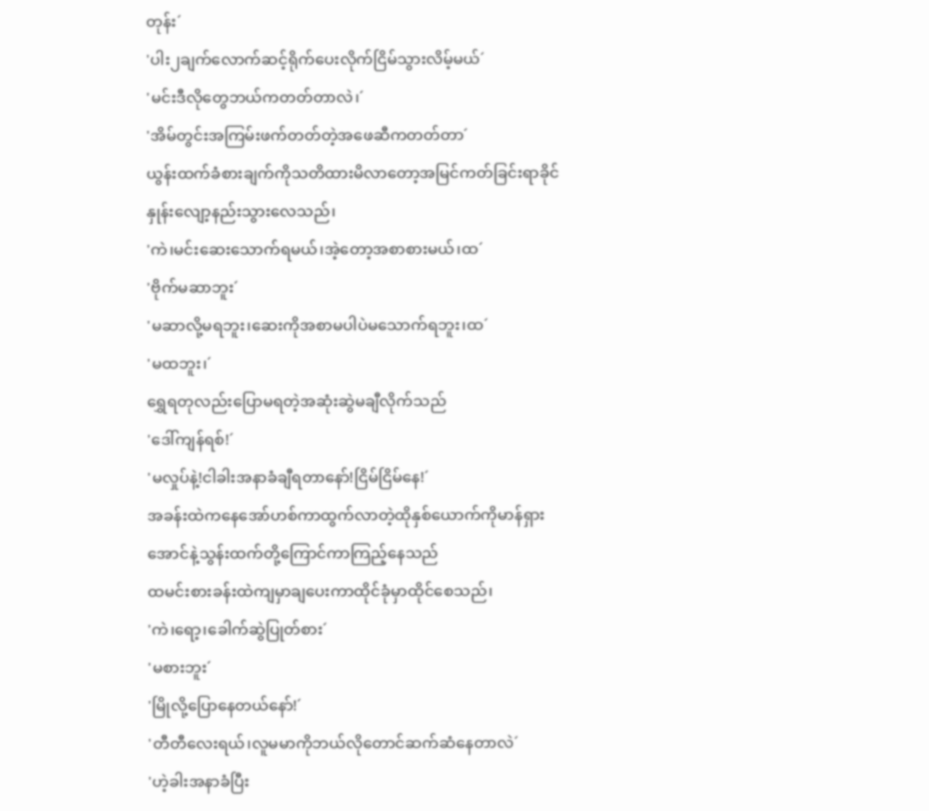တုန်း´
'ပါး၂ချက်လောက်ဆင့်ရိုက်ပေးလိုက်ငြိမ်သွားလိမ့်မယ်´
'မင်းဒီလိုတွေဘယ်ကတတ်တာလဲ၊´
'အိမ်တွင်းအကြမ်းဖက်တတ်တဲ့အဖေဆီကတတ်တာ´
ယွန်းထက်ခံစားချက်ကိုသတိထားမိလာတော့အမြင်ကတ်ခြင်းရာခိုင်နှုန်းလျော့နည်းသွားလေသည်၊
'ကဲ၊မင်းဆေးသောက်ရမယ်၊အဲ့တော့အစာစားမယ်၊ထ´
'ဗိုက်မဆာဘူး´
'မဆာလို့မရဘူး၊ဆေးကိုအစာမပါပဲမသောက်ရဘူး၊ထ´
'မထဘူး၊´
ရွှေရတုလည်းပြောမရတဲ့အဆုံးဆွဲမချီလိုက်သည်
'ဒေါ်ကျန်ရစ်!´
'မလှုပ်နဲ့!ငါခါးအနာခံချီရတာနော်!ငြိမ်ငြိမ်နေ!´
အခန်းထဲကနေအော်ဟစ်ကာထွက်လာတဲ့ထိုနှစ်ယောက်ကိုမာန်ရှားအောင်နဲ့သွန်းထက်တို့ကြောင်ကာကြည့်နေသည်
ထမင်းစားခန်းထဲကျမှာချပေးကာထိုင်ခုံမှာထိုင်စေသည်၊
'ကဲ၊ရော့၊ခေါက်ဆွဲပြုတ်စား´
'မစားဘူး´
'မြိုလို့ပြောနေတယ်နော်!´
'တီတီလေးရယ်၊လူမမာကိုဘယ်လိုတောင်ဆက်ဆံနေတာလဲ´
'ဟဲ့ခါးအနာခံပြီး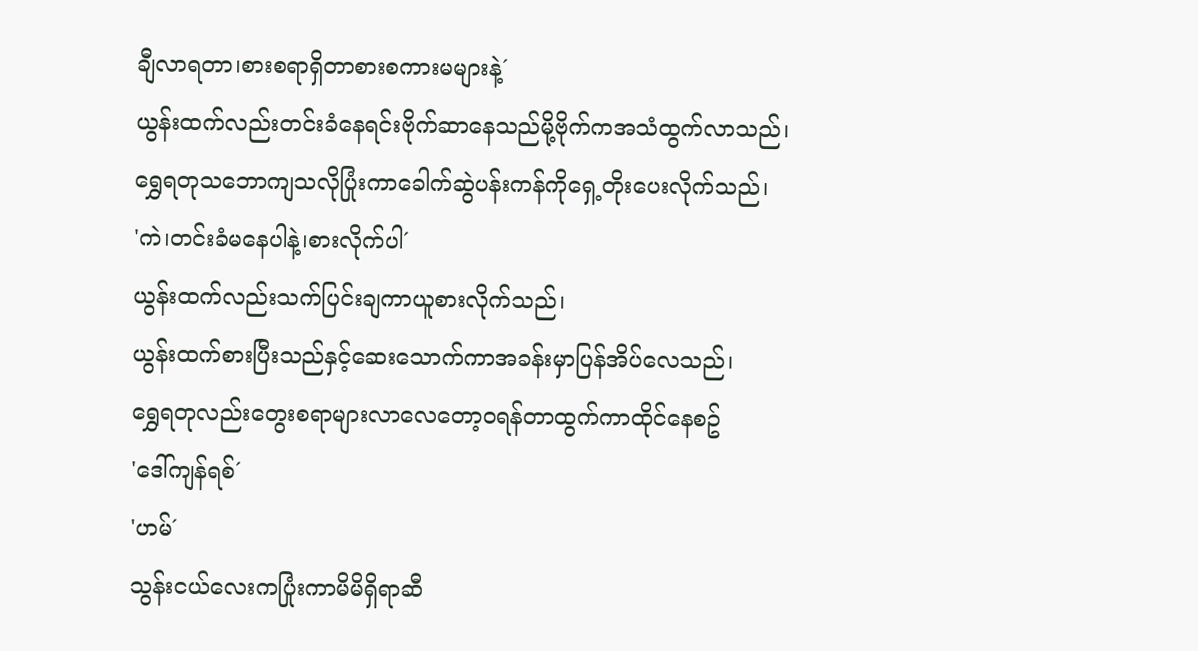ချီလာရတာ၊စားစရာရှိတာစားစကားမများနဲ့´
ယွန်းထက်လည်းတင်းခံနေရင်းဗိုက်ဆာနေသည်မို့ဗိုက်ကအသံထွက်လာသည်၊
ရွှေရတုသဘောကျသလိုပြုံးကာခေါက်ဆွဲပန်းကန်ကိုရှေ့တိုးပေးလိုက်သည်၊
'ကဲ၊တင်းခံမနေပါနဲ့၊စားလိုက်ပါ´
ယွန်းထက်လည်းသက်ပြင်းချကာယူစားလိုက်သည်၊
ယွန်းထက်စားပြီးသည်နှင့်ဆေးသောက်ကာအခန်းမှာပြန်အိပ်လေသည်၊
ရွှေရတုလည်းတွေးစရာများလာလေတော့ဝရန်တာထွက်ကာထိုင်နေစဥ်
'ဒေါ်ကျန်ရစ်´
'ဟမ်´
သွန်းငယ်လေးကပြုံးကာမိမိရှိရာဆီ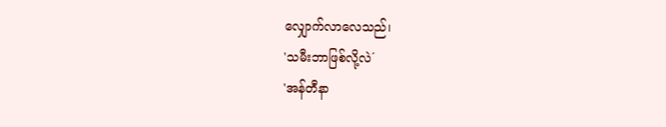လျှောက်လာလေသည်၊
'သမီးဘာဖြစ်လို့လဲ´
'အန်တီနာ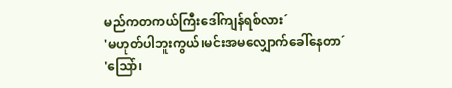မည်ကတကယ်ကြီးဒေါ်ကျန်ရစ်လား´
'မဟုတ်ပါဘူးကွယ်၊မင်းအမလျှောက်ခေါ်နေတာ´
'သြော်၊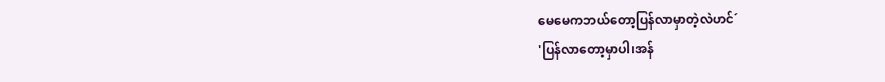မေမေကဘယ်တော့ပြန်လာမှာတဲ့လဲဟင်´
'ပြန်လာတော့မှာပါ၊အန်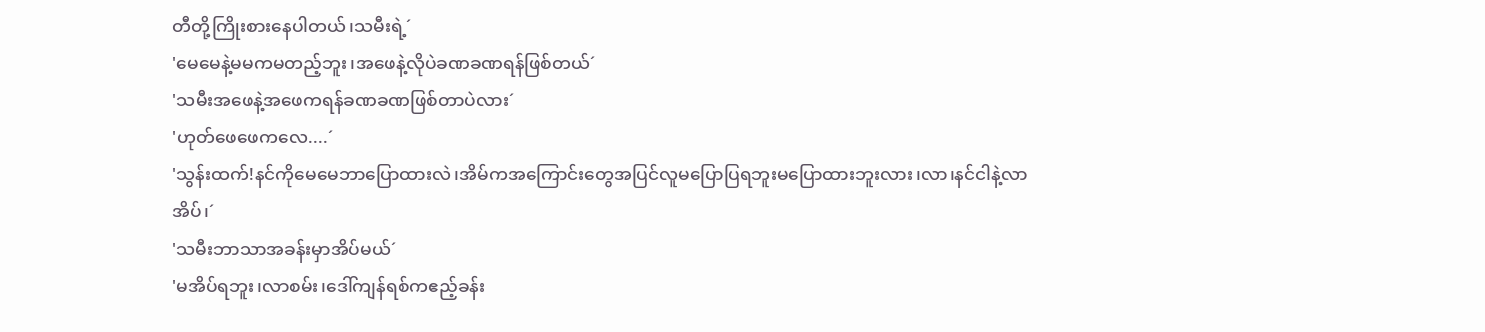တီတို့ကြိုးစားနေပါတယ်၊သမီးရဲ့´
'မေမေနဲ့မမကမတည့်ဘူး၊အဖေနဲ့လိုပဲခဏခဏရန်ဖြစ်တယ်´
'သမီးအဖေနဲ့အဖေကရန်ခဏခဏဖြစ်တာပဲလား´
'ဟုတ်ဖေဖေကလေ....´
'သွန်းထက်!နင်ကိုမေမေဘာပြောထားလဲ၊အိမ်ကအကြောင်းတွေအပြင်လူမပြောပြရဘူးမပြောထားဘူးလား၊လာ၊နင်ငါနဲ့လာအိပ်၊´
'သမီးဘာသာအခန်းမှာအိပ်မယ်´
'မအိပ်ရဘူး၊လာစမ်း၊ဒေါ်ကျန်ရစ်ကဧည့်ခန်း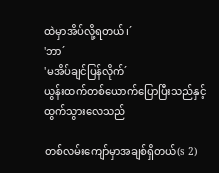ထဲမှာအိပ်လို့ရတယ်၊´
'ဘာ´
'မအိပ်ချင်ပြန်လိုက်´
ယွန်းထက်တစ်ယောက်ပြောပြီးသည်နှင့်ထွက်သွားလေသည်

တစ်လမ်းကျော်မှာအချစ်ရှိတယ်(s 2)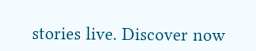stories live. Discover now